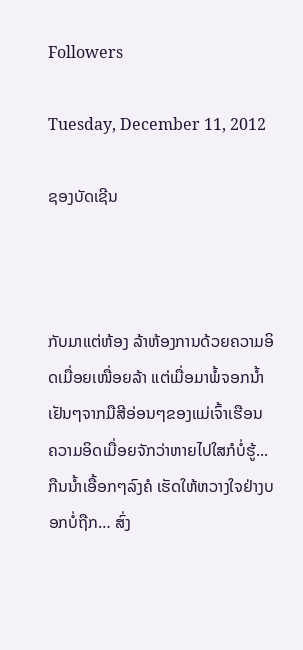Followers

Tuesday, December 11, 2012

ຊອງບັດເຊີນ



ກັບມາແຕ່ຫ້ອງ ລ້າຫ້ອງການດ້ວຍຄວາມອິດເມື່ອຍເໜື່ອຍລ້າ ແຕ່ເມື່ອມາພໍ້ຈອກນໍ້າເຢັນໆຈາກມືສີອ່ອນໆຂອງແມ່ເຈົ້າເຮືອນ ຄວາມອິດເມື່ອຍຈັກວ່າຫາຍໄປໃສກໍບໍ່ຮູ້... ກືນນໍ້າເອື້ອກໆລົງຄໍ ເຮັດໃຫ້ຫວາງໃຈຢ່າງບອກບໍ່ຖືກ… ສົ່ງ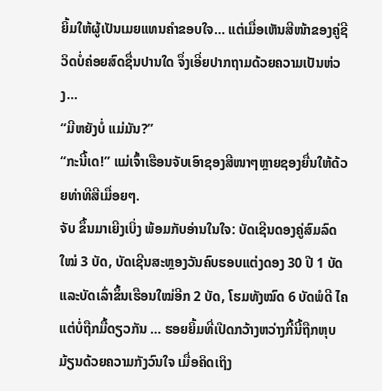ຍິ້ມໃຫ້ຜູ້ເປັນເມຍແທນຄໍາຂອບໃຈ… ແຕ່ເມື່ອເຫັນສີໜ້າຂອງຄູ່ຊີວິດບໍ່ຄ່ອຍສົດຊື່ນປານໃດ ຈຶ່ງເອີ່ຍປາກຖາມດ້ວຍຄວາມເປັນຫ່ວງ…
“ມີຫຍັງບໍ່ ແມ່ມັນ?”
“ກະນີ້ເດ!” ແມ່ເຈົ້າເຮືອນຈັບເອົາຊອງສີໜາໆຫຼາຍຊອງຍື່ນໃຫ້ດ້ວຍທ່າທີສີເມື່ອຍໆ.
ຈັບ ຂຶ້ນມາເຍີງເບິ່ງ ພ້ອມກັບອ່ານໃນໃຈ: ບັດເຊີນດອງຄູ່ສົມລົດໃໝ່ 3 ບັດ, ບັດເຊີນສະຫຼອງວັນຄົບຮອບແຕ່ງດອງ 30 ປີ 1 ບັດ ແລະບັດເລົ່າຂຶ້ນເຮືອນໃໝ່ອີກ 2 ບັດ, ໂຮມທັງໝົດ 6 ບັດພໍດີ ໄຄແຕ່ບໍ່ຖືກມື້ດຽວກັນ … ຮອຍຍິ້ມທີ່ເປີດກວ້າງຫວ່າງກີ້ນີ້ຖືກຫຸບມ້ຽນດ້ວຍຄວາມກັງວົນໃຈ ເມື່ອຄິດເຖິງ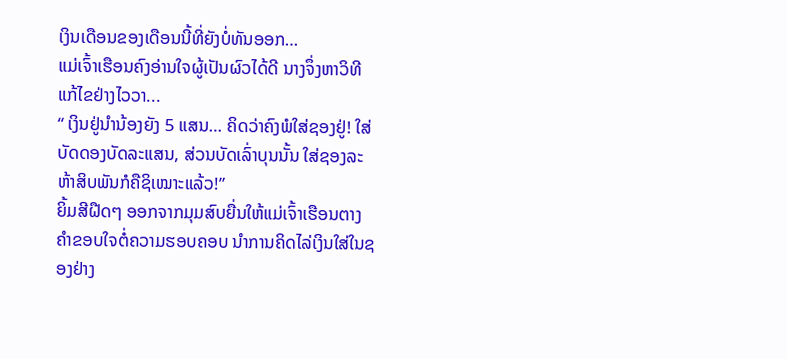ເງິນເດືອນຂອງເດືອນນີ້ທີ່ຍັງບໍ່ທັນອອກ…
ແມ່ເຈົ້າເຮືອນຄົງອ່ານໃຈຜູ້ເປັນຜົວໄດ້ດີ ນາງຈຶ່ງຫາວິທີແກ້ໄຂຢ່າງໄວວາ...
“ ເງິນຢູ່ນໍານ້ອງຍັງ 5 ແສນ… ຄິດວ່າຄົງພໍໃສ່ຊອງຢູ່! ໃສ່ບັດດອງບັດລະແສນ, ສ່ວນບັດເລົ່າບຸນນັ້ນ ໃສ່ຊອງລະຫ້າສິບພັນກໍຄືຊິເໝາະແລ້ວ!”
ຍິ້ມສີຝືດໆ ອອກຈາກມຸມສົບຍື່ນໃຫ້ແມ່ເຈົ້າເຮືອນຕາງຄໍາຂອບໃຈຕໍ່ຄວາມຮອບຄອບ ນໍາການຄິດໄລ່ເງິນໃສ່ໃນຊອງຢ່າງ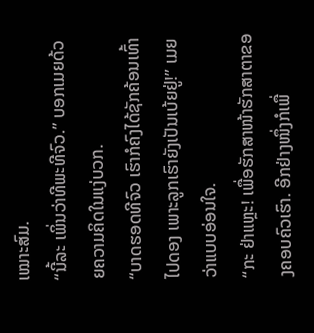ເໝາະສົມ.
“ນີ້ລະ ເພິ່ນວ່າທີພະທີຈົວ.” ບອກເມຍດ້ວຍຄວາມຄິດໃນແງ່ບວກ.
“ບາດຮອດທີຈົວ ເຮົາກໍຄົງໄດ້ຊັກຄ້ອນເທົ້າໄປດອງ ເພາະລູກເຮົາຍັງເປັນເບ້ຍຢູ່!” ເມຍວ່າແບບອ່ອນໃຈ.
“ກະ ຢ່າແຫຼະ! ເພື່ອຮັກສາໜ້າຮັກສາຕາຂອງຄອບຄົວເຮົາ. ອີກຢ່າງໜຶ່ງກໍເພື່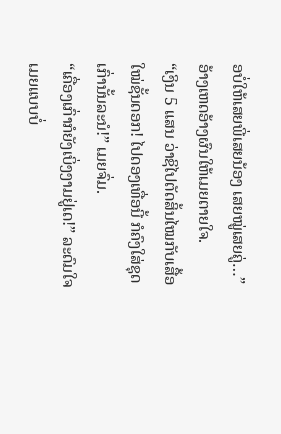ອບໍ່ໃຫ້ເສຍພີ່ເສຍນ້ອງ ເສຍໝູ່ເສຍຄູ່…” ອ້າງເຫດອ້າງຜົນໃຫ້ເມຍຕາຍໃຈ.
“ເງິນ 5 ແສນ ວ່າຊິໄປຕັດສິ້ນໄໝກັບເສື້ອໃໝ່ຊັ້ນດອກ! ໄປດອງເທື່ອນີ້ ກໍຄົງໃສ່ຊຸດເກົ່ານັ້ນລະນໍ!” ເມຍຈົ່ມ.
“ເຄື່ອງເກົ່າກໍຍັງເບິ່ງງາມຢູ່ເດ!” ລະດົມໃຈເມຍແບບບໍ່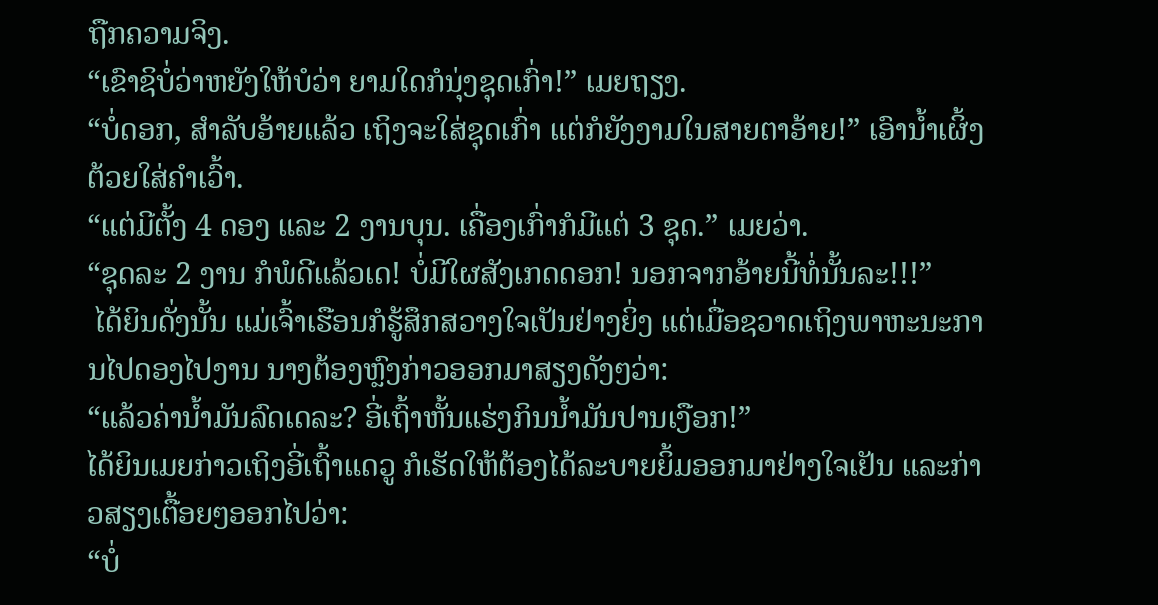ຖືກຄວາມຈິງ.
“ເຂົາຊິບໍ່ວ່າຫຍັງໃຫ້ບໍວ່າ ຍາມໃດກໍນຸ່ງຊຸດເກົ່າ!” ເມຍຖຽງ.
“ບໍ່ດອກ, ສໍາລັບອ້າຍແລ້ວ ເຖິງຈະໃສ່ຊຸດເກົ່າ ແຕ່ກໍຍັງງາມໃນສາຍຕາອ້າຍ!” ເອົານ້ຳເຜິ້ງຕ້ວຍໃສ່ຄໍາເວົ້າ.
“ແຕ່ມີຕັ້ງ 4 ດອງ ແລະ 2 ງານບຸນ. ເຄື່ອງເກົ່າກໍມີແຕ່ 3 ຊຸດ.” ເມຍວ່າ.
“ຊຸດລະ 2 ງານ ກໍພໍດີແລ້ວເດ! ບໍ່ມີໃຜສັງເກດດອກ! ນອກຈາກອ້າຍນີ້ທໍ່ນັ້ນລະ!!!”
 ໄດ້ຍິນດັ່ງນັ້ນ ແມ່ເຈົ້າເຮືອນກໍຮູ້ສຶກສວາງໃຈເປັນຢ່າງຍິ່ງ ແຕ່ເມື່ອຊວາດເຖິງພາຫະນະການໄປດອງໄປງານ ນາງຕ້ອງຫຼົງກ່າວອອກມາສຽງດັງໆວ່າ:
“ແລ້ວຄ່ານ້ຳມັນລົດເດລະ? ອີ່ເຖົ້າຫັ້ນແຮ່ງກິນນ້ຳມັນປານເງືອກ!”
ໄດ້ຍິນເມຍກ່າວເຖິງອີ່ເຖົ້າແດວູ ກໍເຮັດໃຫ້ຕ້ອງໄດ້ລະບາຍຍິ້ມອອກມາຢ່າງໃຈເຢັນ ແລະກ່າວສຽງເຕື້ອຍໆອອກໄປວ່າ:
“ບໍ່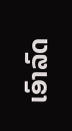ເອົາລົດ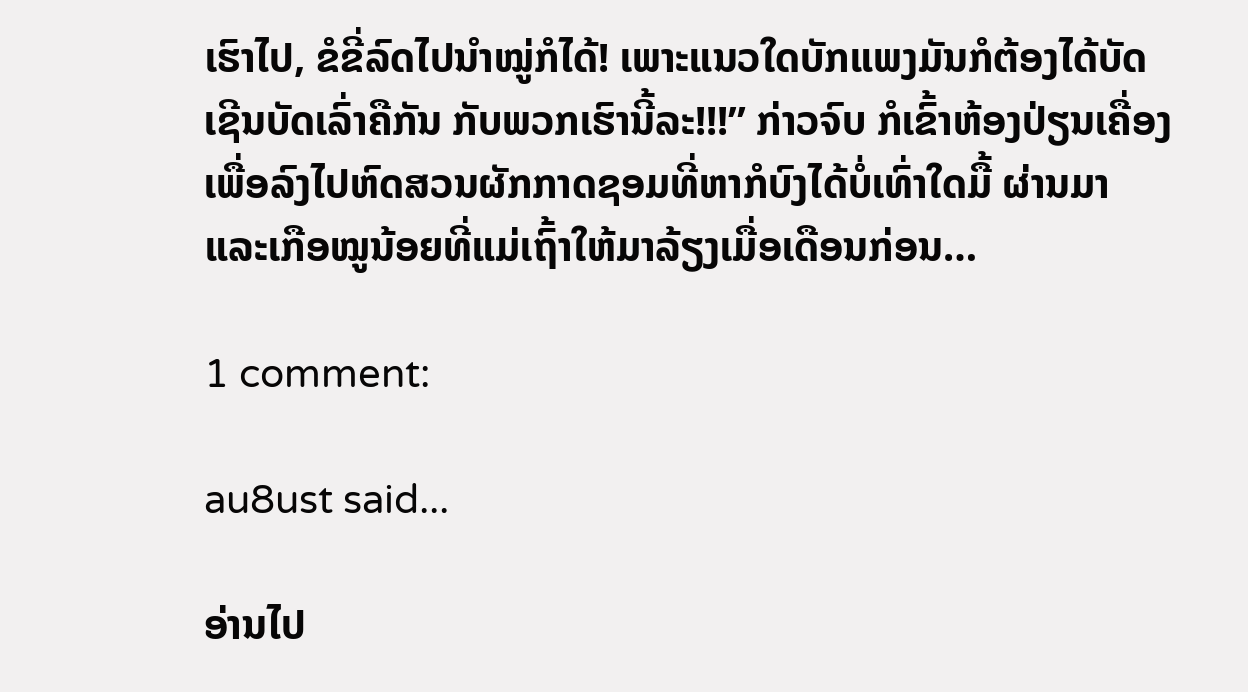ເຮົາໄປ, ຂໍຂີ່ລົດໄປນໍາໝູ່ກໍໄດ້! ເພາະແນວໃດບັກແພງມັນກໍຕ້ອງໄດ້ບັດເຊີນບັດເລົ່າຄືກັນ ກັບພວກເຮົານີ້ລະ!!!” ກ່າວຈົບ ກໍເຂົ້າຫ້ອງປ່ຽນເຄື່ອງ ເພື່ອລົງໄປຫົດສວນຜັກກາດຊອມທີ່ຫາກໍບົງໄດ້ບໍ່ເທົ່າໃດມື້ ຜ່ານມາ ແລະເກືອໝູນ້ອຍທີ່ແມ່ເຖົ້າໃຫ້ມາລ້ຽງເມື່ອເດືອນກ່ອນ…

1 comment:

au8ust said...

ອ່ານໄປ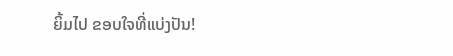ຍິ້ມໄປ ຂອບໃຈທີ່ແບ່ງປັນ!